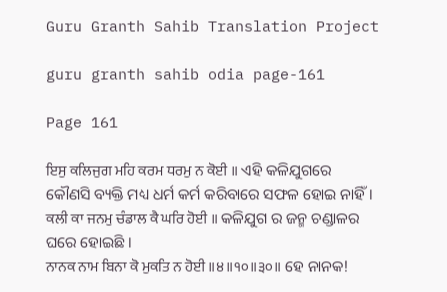Guru Granth Sahib Translation Project

guru granth sahib odia page-161

Page 161

ਇਸੁ ਕਲਿਜੁਗ ਮਹਿ ਕਰਮ ਧਰਮੁ ਨ ਕੋਈ ॥ ଏହି କଳିଯୁଗରେ କୌଣସି ବ୍ୟକ୍ତି ମଧ୍ୟ ଧର୍ମ କର୍ମ କରିବାରେ ସଫଳ ହୋଇ ନାହିଁ।
ਕਲੀ ਕਾ ਜਨਮੁ ਚੰਡਾਲ ਕੈ ਘਰਿ ਹੋਈ ॥ କଳିଯୁଗ ର ଜନ୍ମ ଚଣ୍ଡାଳର ଘରେ ହୋଇଛି ।
ਨਾਨਕ ਨਾਮ ਬਿਨਾ ਕੋ ਮੁਕਤਿ ਨ ਹੋਈ ॥੪॥੧੦॥੩੦॥ ହେ ନାନକ!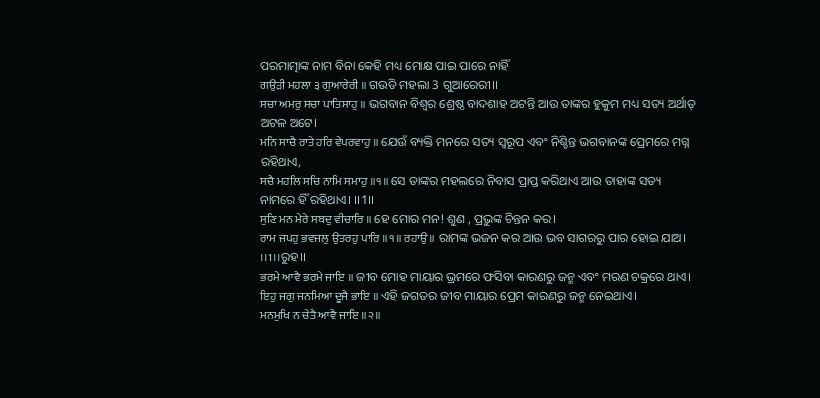ପରମାତ୍ମାଙ୍କ ନାମ ବିନା କେହି ମଧ୍ୟ ମୋକ୍ଷ ପାଇ ପାରେ ନାହିଁ
ਗਉੜੀ ਮਹਲਾ ੩ ਗੁਆਰੇਰੀ ॥ ଗଉଡି ମହଲା 3 ଗୁଆରେରୀ।।
ਸਚਾ ਅਮਰੁ ਸਚਾ ਪਾਤਿਸਾਹੁ ॥ ଭଗବାନ ବିଶ୍ୱର ଶ୍ରେଷ୍ଠ ବାଦଶାହ ଅଟନ୍ତି ଆଉ ତାଙ୍କର ହୁକୁମ ମଧ୍ୟ ସତ୍ୟ ଅର୍ଥାତ୍ ଅଟଳ ଅଟେ।
ਮਨਿ ਸਾਚੈ ਰਾਤੇ ਹਰਿ ਵੇਪਰਵਾਹੁ ॥ ଯେଉଁ ବ୍ୟକ୍ତି ମନରେ ସତ୍ୟ ସ୍ଵରୂପ ଏବଂ ନିଶ୍ଚିନ୍ତ ଭଗବାନଙ୍କ ପ୍ରେମରେ ମଗ୍ନ ରହିଥାଏ,
ਸਚੈ ਮਹਲਿ ਸਚਿ ਨਾਮਿ ਸਮਾਹੁ ॥੧॥ ସେ ତାଙ୍କର ମହଲରେ ନିବାସ ପ୍ରାପ୍ତ କରିଥାଏ ଆଉ ତାହାଙ୍କ ସତ୍ୟ ନାମରେ ହିଁ ରହିଥାଏ। ।।1।।
ਸੁਣਿ ਮਨ ਮੇਰੇ ਸਬਦੁ ਵੀਚਾਰਿ ॥ ହେ ମୋର ମନ! ଶୁଣ , ପ୍ରଭୁଙ୍କ ଚିନ୍ତନ କର।
ਰਾਮ ਜਪਹੁ ਭਵਜਲੁ ਉਤਰਹੁ ਪਾਰਿ ॥੧॥ ਰਹਾਉ ॥ ରାମଙ୍କ ଭଜନ କର ଆଉ ଭବ ସାଗରରୁ ପାର ହୋଇ ଯାଅ। ।।1।।ରୁହ।।
ਭਰਮੇ ਆਵੈ ਭਰਮੇ ਜਾਇ ॥ ଜୀବ ମୋହ ମାୟାର ଭ୍ରମରେ ଫସିବା କାରଣରୁ ଜନ୍ମ ଏବଂ ମରଣ ଚକ୍ରରେ ଥାଏ।
ਇਹੁ ਜਗੁ ਜਨਮਿਆ ਦੂਜੈ ਭਾਇ ॥ ଏହି ଜଗତର ଜୀବ ମାୟାର ପ୍ରେମ କାରଣରୁ ଜନ୍ମ ନେଇଥାଏ।
ਮਨਮੁਖਿ ਨ ਚੇਤੈ ਆਵੈ ਜਾਇ ॥੨॥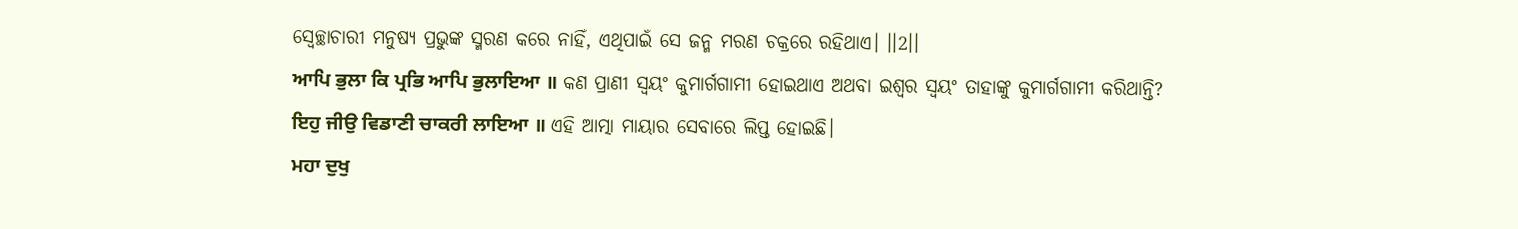ସ୍ୱେଚ୍ଛାଚାରୀ ମନୁଷ୍ଯ ପ୍ରଭୁଙ୍କ ସ୍ମରଣ କରେ ନାହିଁ, ଏଥିପାଇଁ ସେ ଜନ୍ମ ମରଣ ଚକ୍ରରେ ରହିଥାଏ। ।।2।।
ਆਪਿ ਭੁਲਾ ਕਿ ਪ੍ਰਭਿ ਆਪਿ ਭੁਲਾਇਆ ॥ କଣ ପ୍ରାଣୀ ସ୍ଵୟଂ କୁମାର୍ଗଗାମୀ ହୋଇଥାଏ ଅଥବା ଇଶ୍ଵର ସ୍ଵୟଂ ତାହାଙ୍କୁ କୁମାର୍ଗଗାମୀ କରିଥାନ୍ତି?
ਇਹੁ ਜੀਉ ਵਿਡਾਣੀ ਚਾਕਰੀ ਲਾਇਆ ॥ ଏହି ଆତ୍ମା ମାୟାର ସେବାରେ ଲିପ୍ତ ହୋଇଛି।
ਮਹਾ ਦੁਖੁ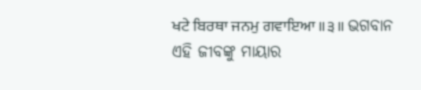ਖਟੇ ਬਿਰਥਾ ਜਨਮੁ ਗਵਾਇਆ ॥੩॥ ଭଗବାନ ଏହି ଜୀବଙ୍କୁ ମାୟାର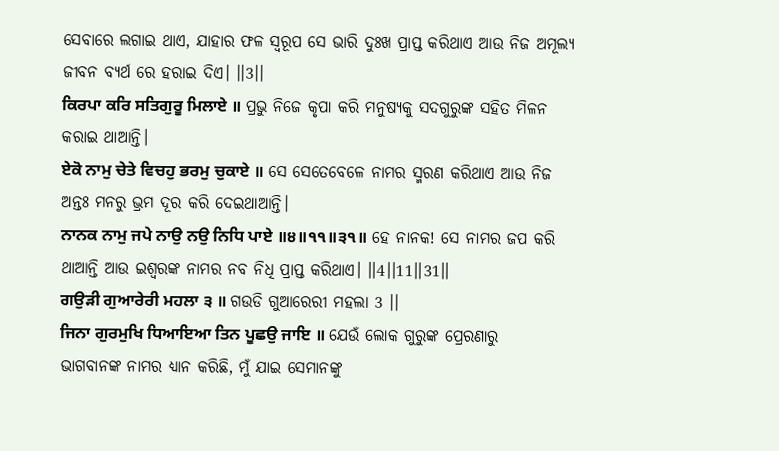ସେବାରେ ଲଗାଇ ଥାଏ, ଯାହାର ଫଳ ସ୍ୱରୂପ ସେ ଭାରି ଦୁଃଖ ପ୍ରାପ୍ତ କରିଥାଏ ଆଉ ନିଜ ଅମୂଲ୍ୟ ଜୀବନ ବ୍ୟର୍ଥ ରେ ହରାଇ ଦିଏ। ।।3।।
ਕਿਰਪਾ ਕਰਿ ਸਤਿਗੁਰੂ ਮਿਲਾਏ ॥ ପ୍ରଭୁ ନିଜେ କୃପା କରି ମନୁଷ୍ଯକୁ ସଦଗୁରୁଙ୍କ ସହିତ ମିଳନ କରାଇ ଥାଆନ୍ତି।
ਏਕੋ ਨਾਮੁ ਚੇਤੇ ਵਿਚਹੁ ਭਰਮੁ ਚੁਕਾਏ ॥ ସେ ସେତେବେଳେ ନାମର ସ୍ମରଣ କରିଥାଏ ଆଉ ନିଜ ଅନ୍ତଃ ମନରୁ ଭ୍ରମ ଦୂର କରି ଦେଇଥାଆନ୍ତି।
ਨਾਨਕ ਨਾਮੁ ਜਪੇ ਨਾਉ ਨਉ ਨਿਧਿ ਪਾਏ ॥੪॥੧੧॥੩੧॥ ହେ ନାନକ! ସେ ନାମର ଜପ କରି ଥାଆନ୍ତି ଆଉ ଇଶ୍ୱରଙ୍କ ନାମର ନବ ନିଧି ପ୍ରାପ୍ତ କରିଥାଏ। ।।4।।11।।31।।
ਗਉੜੀ ਗੁਆਰੇਰੀ ਮਹਲਾ ੩ ॥ ଗଉଡି ଗୁଆରେରୀ ମହଲା 3 ।।
ਜਿਨਾ ਗੁਰਮੁਖਿ ਧਿਆਇਆ ਤਿਨ ਪੂਛਉ ਜਾਇ ॥ ଯେଉଁ ଲୋକ ଗୁରୁଙ୍କ ପ୍ରେରଣାରୁ ଭାଗବାନଙ୍କ ନାମର ଧ୍ୟାନ କରିଛି, ମୁଁ ଯାଇ ସେମାନଙ୍କୁ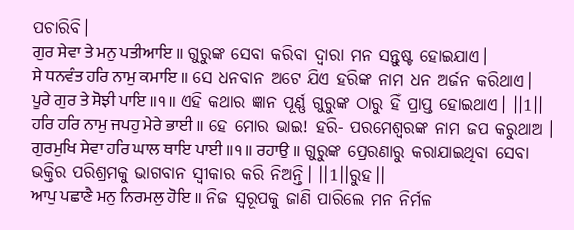ପଚାରିବି।
ਗੁਰ ਸੇਵਾ ਤੇ ਮਨੁ ਪਤੀਆਇ ॥ ଗୁରୁଙ୍କ ସେବା କରିବା ଦ୍ୱାରା ମନ ସନ୍ତୁଷ୍ଟ ହୋଇଯାଏ।
ਸੇ ਧਨਵੰਤ ਹਰਿ ਨਾਮੁ ਕਮਾਇ ॥ ସେ ଧନବାନ ଅଟେ ଯିଏ ହରିଙ୍କ ନାମ ଧନ ଅର୍ଜନ କରିଥାଏ।
ਪੂਰੇ ਗੁਰ ਤੇ ਸੋਝੀ ਪਾਇ ॥੧॥ ଏହି କଥାର ଜ୍ଞାନ ପୂର୍ଣ୍ଣ ଗୁରୁଙ୍କ ଠାରୁ ହିଁ ପ୍ରାପ୍ତ ହୋଇଥାଏ। ।।1।।
ਹਰਿ ਹਰਿ ਨਾਮੁ ਜਪਹੁ ਮੇਰੇ ਭਾਈ ॥ ହେ ମୋର ଭାଇ! ହରି- ପରମେଶ୍ବରଙ୍କ ନାମ ଜପ କରୁଥାଅ ।
ਗੁਰਮੁਖਿ ਸੇਵਾ ਹਰਿ ਘਾਲ ਥਾਇ ਪਾਈ ॥੧॥ ਰਹਾਉ ॥ ଗୁରୁଙ୍କ ପ୍ରେରଣାରୁ କରାଯାଇଥିବା ସେବା ଭକ୍ତିର ପରିଶ୍ରମକୁ ଭାଗବାନ ସ୍ୱୀକାର କରି ନିଅନ୍ତି। ।।1।।ରୁହ।।
ਆਪੁ ਪਛਾਣੈ ਮਨੁ ਨਿਰਮਲੁ ਹੋਇ ॥ ନିଜ ସ୍ୱରୂପକୁ ଜାଣି ପାରିଲେ ମନ ନିର୍ମଳ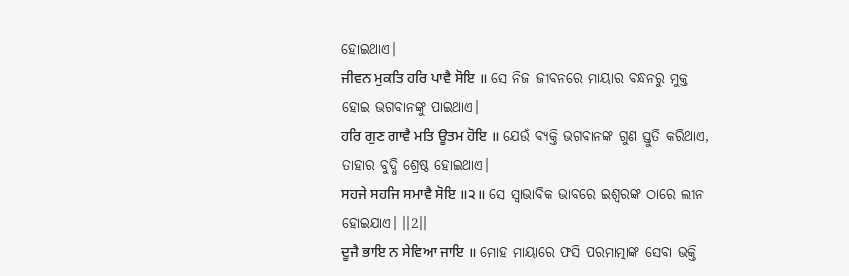ହୋଇଥାଏ।
ਜੀਵਨ ਮੁਕਤਿ ਹਰਿ ਪਾਵੈ ਸੋਇ ॥ ସେ ନିଜ ଜୀବନରେ ମାୟାର ବନ୍ଧନରୁ ମୁକ୍ତ ହୋଇ ଭଗବାନଙ୍କୁ ପାଇଥାଏ।
ਹਰਿ ਗੁਣ ਗਾਵੈ ਮਤਿ ਊਤਮ ਹੋਇ ॥ ଯେଉଁ ବ୍ୟକ୍ତି ଭଗବାନଙ୍କ ଗୁଣ ସ୍ତୁତି କରିଥାଏ, ତାହାର ବୁଦ୍ଧି ଶ୍ରେଷ୍ଠ ହୋଇଥାଏ।
ਸਹਜੇ ਸਹਜਿ ਸਮਾਵੈ ਸੋਇ ॥੨॥ ସେ ସ୍ୱାଭାବିକ ଭାବରେ ଇଶ୍ୱରଙ୍କ ଠାରେ ଲୀନ ହୋଇଯାଏ। ।।2।।
ਦੂਜੈ ਭਾਇ ਨ ਸੇਵਿਆ ਜਾਇ ॥ ମୋହ ମାୟାରେ ଫସି ପରମାତ୍ମାଙ୍କ ସେବା ଭକ୍ତି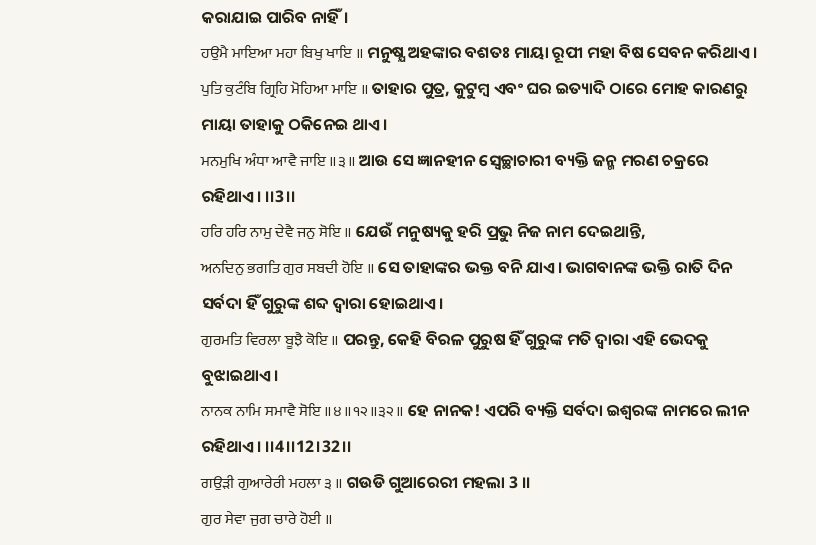କରାଯାଇ ପାରିବ ନାହିଁ।
ਹਉਮੈ ਮਾਇਆ ਮਹਾ ਬਿਖੁ ਖਾਇ ॥ ମନୁଷ୍ଯ ଅହଙ୍କାର ବଶତଃ ମାୟା ରୂପୀ ମହା ବିଷ ସେବନ କରିଥାଏ।
ਪੁਤਿ ਕੁਟੰਬਿ ਗ੍ਰਿਹਿ ਮੋਹਿਆ ਮਾਇ ॥ ତାହାର ପୁତ୍ର, କୁଟୁମ୍ବ ଏବଂ ଘର ଇତ୍ୟାଦି ଠାରେ ମୋହ କାରଣରୁ ମାୟା ତାହାକୁ ଠକିନେଇ ଥାଏ।
ਮਨਮੁਖਿ ਅੰਧਾ ਆਵੈ ਜਾਇ ॥੩॥ ଆଉ ସେ ଜ୍ଞାନହୀନ ସ୍ୱେଚ୍ଛାଚାରୀ ବ୍ୟକ୍ତି ଜନ୍ମ ମରଣ ଚକ୍ରରେ ରହିଥାଏ। ।।3।।
ਹਰਿ ਹਰਿ ਨਾਮੁ ਦੇਵੈ ਜਨੁ ਸੋਇ ॥ ଯେଉଁ ମନୁଷ୍ୟକୁ ହରି ପ୍ରଭୁ ନିଜ ନାମ ଦେଇଥାନ୍ତି,
ਅਨਦਿਨੁ ਭਗਤਿ ਗੁਰ ਸਬਦੀ ਹੋਇ ॥ ସେ ତାହାଙ୍କର ଭକ୍ତ ବନି ଯାଏ। ଭାଗବାନଙ୍କ ଭକ୍ତି ରାତି ଦିନ ସର୍ବଦା ହିଁ ଗୁରୁଙ୍କ ଶବ୍ଦ ଦ୍ଵାରା ହୋଇଥାଏ।
ਗੁਰਮਤਿ ਵਿਰਲਾ ਬੂਝੈ ਕੋਇ ॥ ପରନ୍ତୁ, କେହି ବିରଳ ପୁରୁଷ ହିଁ ଗୁରୁଙ୍କ ମତି ଦ୍ଵାରା ଏହି ଭେଦକୁ ବୁଝାଇଥାଏ।
ਨਾਨਕ ਨਾਮਿ ਸਮਾਵੈ ਸੋਇ ॥੪॥੧੨॥੩੨॥ ହେ ନାନକ! ଏପରି ବ୍ୟକ୍ତି ସର୍ବଦା ଇଶ୍ୱରଙ୍କ ନାମରେ ଲୀନ ରହିଥାଏ। ।।4।।12।32।।
ਗਉੜੀ ਗੁਆਰੇਰੀ ਮਹਲਾ ੩ ॥ ଗଉଡି ଗୁଆରେରୀ ମହଲା 3 ।।
ਗੁਰ ਸੇਵਾ ਜੁਗ ਚਾਰੇ ਹੋਈ ॥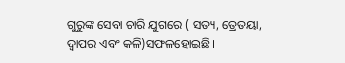ଗୁରୁଙ୍କ ସେବା ଚାରି ଯୁଗରେ ( ସତ୍ୟ, ତ୍ରେତୟା, ଦ୍ଵାପର ଏବଂ କଳି)ସଫଳହୋଇଛି।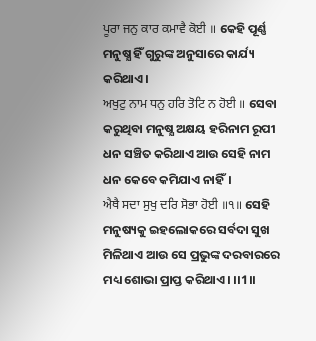ਪੂਰਾ ਜਨੁ ਕਾਰ ਕਮਾਵੈ ਕੋਈ ॥ କେହି ପୂର୍ଣ୍ଣ ମନୁଷ୍ଯ ହିଁ ଗୁରୁଙ୍କ ଅନୁସାରେ କାର୍ଯ୍ୟ କରିଥାଏ।
ਅਖੁਟੁ ਨਾਮ ਧਨੁ ਹਰਿ ਤੋਟਿ ਨ ਹੋਈ ॥ ସେବା କରୁଥିବା ମନୁଷ୍ଯ ଅକ୍ଷୟ ହରିନାମ ରୂପୀ ଧନ ସଞ୍ଚିତ କରିଥାଏ ଆଉ ସେହି ନାମ ଧନ କେବେ କମିଯାଏ ନାହିଁ।
ਐਥੈ ਸਦਾ ਸੁਖੁ ਦਰਿ ਸੋਭਾ ਹੋਈ ॥੧॥ ସେହି ମନୁଷ୍ୟକୁ ଇହଲୋକରେ ସର୍ବଦା ସୁଖ ମିଳିଥାଏ ଆଉ ସେ ପ୍ରଭୁଙ୍କ ଦରବାରରେ ମଧ୍ୟ ଶୋଭା ପ୍ରାପ୍ତ କରିଥାଏ। ।।1।।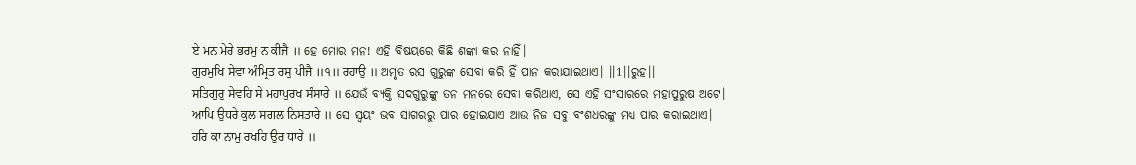ਏ ਮਨ ਮੇਰੇ ਭਰਮੁ ਨ ਕੀਜੈ ॥ ହେ ମୋର ମନ! ଏହି ବିଷୟରେ କିଛି ଶଙ୍କା କର ନାହିଁ।
ਗੁਰਮੁਖਿ ਸੇਵਾ ਅੰਮ੍ਰਿਤ ਰਸੁ ਪੀਜੈ ॥੧॥ ਰਹਾਉ ॥ ଅମୃତ ରସ ଗୁରୁଙ୍କ ସେବା କରି ହିଁ ପାନ କରାଯାଇଥାଏ। ।।1।।ରୁହ।।
ਸਤਿਗੁਰੁ ਸੇਵਹਿ ਸੇ ਮਹਾਪੁਰਖ ਸੰਸਾਰੇ ॥ ଯେଉଁ ବ୍ୟକ୍ତି ସଦଗୁରୁଙ୍କୁ ତନ ମନରେ ସେବା କରିଥାଏ, ସେ ଏହି ସଂସାରରେ ମହାପୁରୁଷ ଅଟେ।
ਆਪਿ ਉਧਰੇ ਕੁਲ ਸਗਲ ਨਿਸਤਾਰੇ ॥ ସେ ସ୍ଵୟଂ ଭବ ସାଗରରୁ ପାର ହୋଇଯାଏ ଆଉ ନିଜ ସବୁ ବଂଶଧରଙ୍କୁ ମଧ୍ୟ ପାର କରାଇଥାଏ।
ਹਰਿ ਕਾ ਨਾਮੁ ਰਖਹਿ ਉਰ ਧਾਰੇ ॥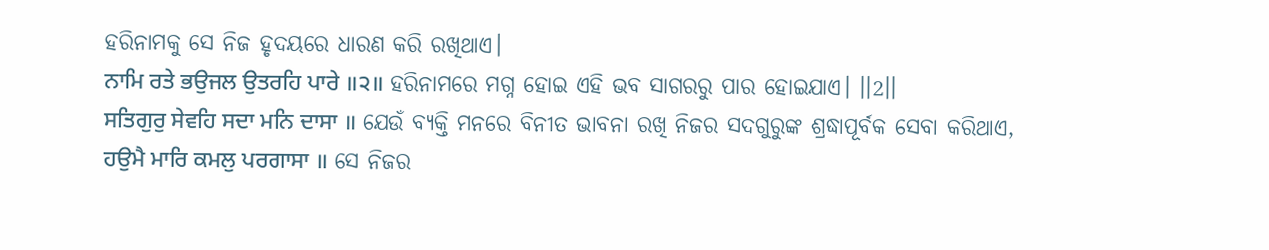ହରିନାମକୁ ସେ ନିଜ ହୃଦୟରେ ଧାରଣ କରି ରଖିଥାଏ।
ਨਾਮਿ ਰਤੇ ਭਉਜਲ ਉਤਰਹਿ ਪਾਰੇ ॥੨॥ ହରିନାମରେ ମଗ୍ନ ହୋଇ ଏହି ଭବ ସାଗରରୁ ପାର ହୋଇଯାଏ। ।।2।।
ਸਤਿਗੁਰੁ ਸੇਵਹਿ ਸਦਾ ਮਨਿ ਦਾਸਾ ॥ ଯେଉଁ ବ୍ୟକ୍ତି ମନରେ ବିନୀତ ଭାବନା ରଖି ନିଜର ସଦଗୁରୁଙ୍କ ଶ୍ରଦ୍ଧାପୂର୍ବକ ସେବା କରିଥାଏ,
ਹਉਮੈ ਮਾਰਿ ਕਮਲੁ ਪਰਗਾਸਾ ॥ ସେ ନିଜର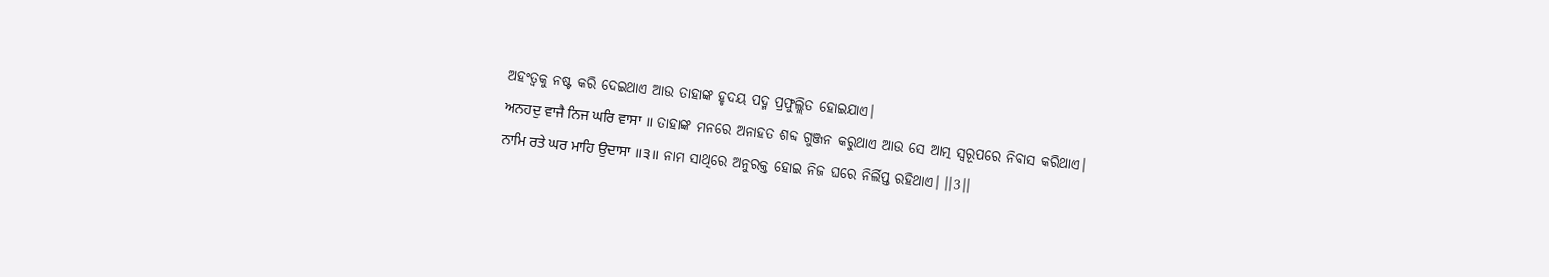ଅହଂତ୍ୱକୁ ନଷ୍ଟ କରି ଦେଇଥାଏ ଆଉ ତାହାଙ୍କ ହୃଦୟ ପଦ୍ମ ପ୍ରଫୁଲ୍ଲିତ ହୋଇଯାଏ।
ਅਨਹਦੁ ਵਾਜੈ ਨਿਜ ਘਰਿ ਵਾਸਾ ॥ ତାହାଙ୍କ ମନରେ ଅନାହତ ଶବ୍ଦ ଗୁଞ୍ଜନ କରୁଥାଏ ଆଉ ସେ ଆତ୍ମ ସ୍ଵରୂପରେ ନିବାସ କରିଥାଏ।
ਨਾਮਿ ਰਤੇ ਘਰ ਮਾਹਿ ਉਦਾਸਾ ॥੩॥ ନାମ ସାଥିରେ ଅନୁରକ୍ତ ହୋଇ ନିଜ ଘରେ ନିର୍ଲିପ୍ତ ରହିଥାଏ। ।।3।।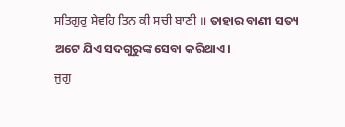ਸਤਿਗੁਰੁ ਸੇਵਹਿ ਤਿਨ ਕੀ ਸਚੀ ਬਾਣੀ ॥ ତାହାର ବାଣୀ ସତ୍ୟ ଅଟେ ଯିଏ ସଦଗୁରୁଙ୍କ ସେବା କରିଥାଏ।
ਜੁਗੁ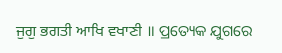ਜੁਗੁ ਭਗਤੀ ਆਖਿ ਵਖਾਣੀ ॥ ପ୍ରତ୍ୟେକ ଯୁଗରେ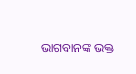ଭାଗବାନଙ୍କ ଭକ୍ତ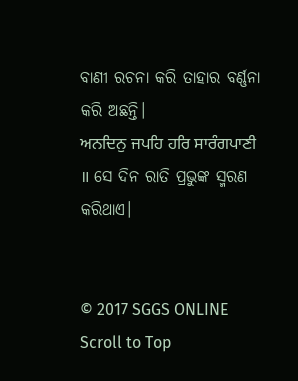ବାଣୀ ରଚନା କରି ତାହାର ବର୍ଣ୍ଣନା କରି ଅଛନ୍ତି।
ਅਨਦਿਨੁ ਜਪਹਿ ਹਰਿ ਸਾਰੰਗਪਾਣੀ ॥ ସେ ଦିନ ରାତି ପ୍ରଭୁଙ୍କ ସ୍ମରଣ କରିଥାଏ।


© 2017 SGGS ONLINE
Scroll to Top